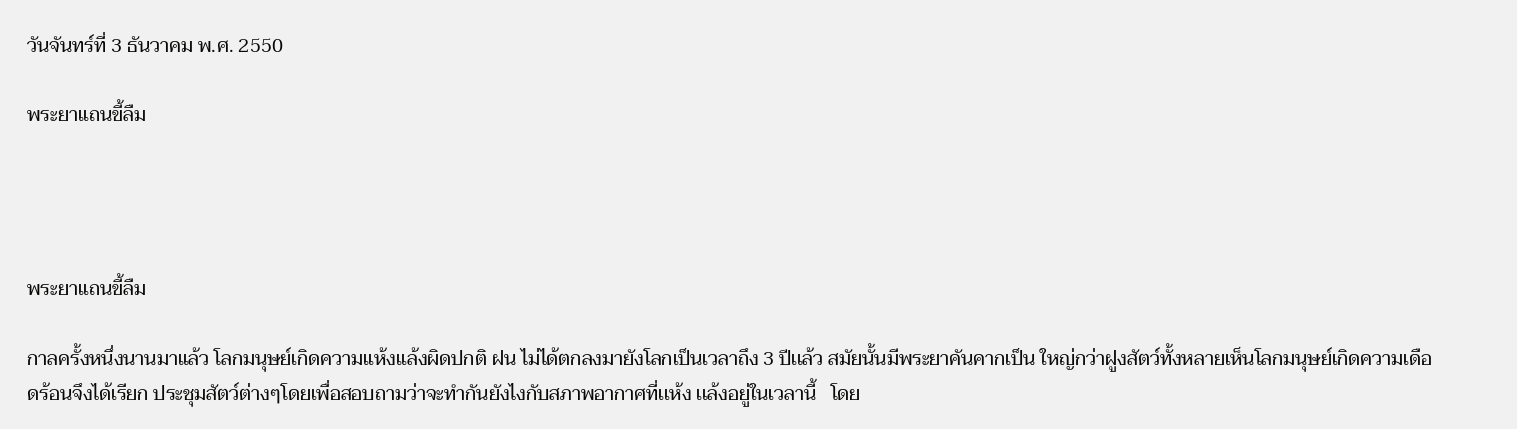วันจันทร์ที่ 3 ธันวาคม พ.ศ. 2550

พระยาเเถนขี้ลืม




พระยาเเถนขี้ลืม

กาลครั้งหนึ่งนานมาเเล้ว โลกมนุษย์เกิดความเเห้งเเล้งผิดปกติ ฝน ไม่ได้ตกลงมายังโลกเป็นเวลาถึง 3 ปีเเล้ว สมัยนั้นมีพระยาคันคากเป็น ใหญ่กว่าฝูงสัตว์ทั้งหลายเห็นโลกมนุษย์เกิดความเดือดร้อนจึงได้เรียก ประชุมสัตว์ต่างๆโดยเพื่อสอบถามว่าจะทำกันยังไงกับสภาพอากาศที่เเห้ง เเล้งอยู่ในเวลานี้   โดย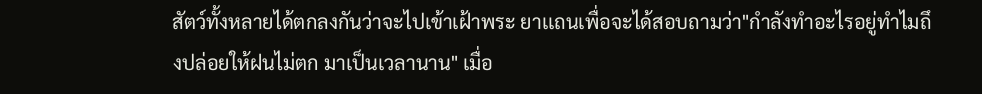สัตว์ทั้งหลายได้ตกลงกันว่าจะไปเข้าเฝ้าพระ ยาเเถนเพื่อจะได้สอบถามว่า"กำลังทำอะไรอยู่ทำไมถึงปล่อยให้ฝนไม่ตก มาเป็นเวลานาน" เมื่อ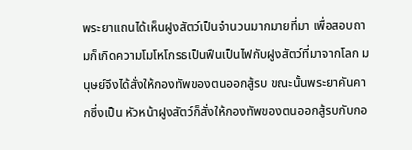พระยาเเถนได้เห็นฝูงสัตว์เป็นจำนวนมากมายที่มา เพื่อสอบถามก็เกิดความโมโหโกรธเป็นฟืนเป็นไฟกับฝูงสัตว์ที่มาจากโลก มนุษย์จึงได้สั่งให้กองทัพของตนออกสู้รบ ขณะนั้นพระยาคันคากซึ่งเป็น หัวหน้าฝูงสัตว์ก็สั่งให้กองทัพของตนออกสู้รบกับกอ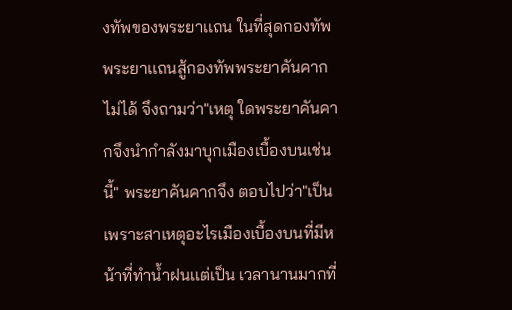งทัพของพระยาเเถน ในที่สุดกองทัพพระยาเเถนสู้กองทัพพระยาคันคากไม่ได้ จึงถามว่า"เหตุ ใดพระยาคันคากจึงนำกำลังมาบุกเมืองเบื้องบนเช่นนี้" พระยาคันคากจึง ตอบไปว่า"เป็นเพราะสาเหตุอะไรเมืองเบื้องบนที่มีหน้าที่ทำน้ำฝนเเต่เป็น เวลานานมากที่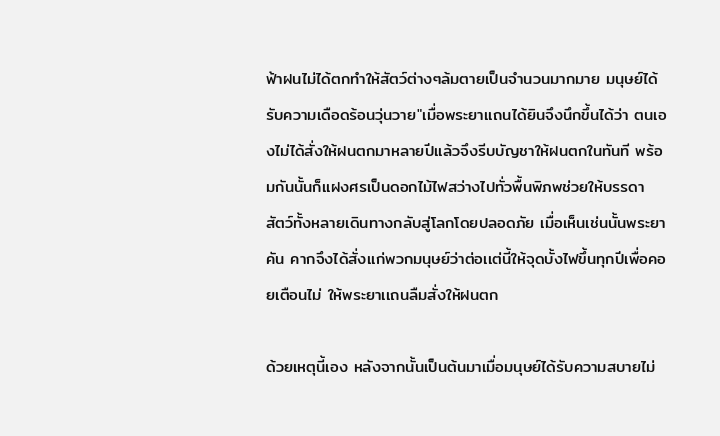ฟ้าฝนไม่ได้ตกทำให้สัตว์ต่างๆล้มตายเป็นจำนวนมากมาย มนุษย์ได้รับความเดือดร้อนวุ่นวาย"เมื่อพระยาเเถนได้ยินจึงนึกขึ้นได้ว่า ตนเองไม่ได้สั่งให้ฝนตกมาหลายปีเเล้วจึงรีบบัญชาให้ฝนตกในทันที พร้อมกันนั้นก็เเฝงศรเป็นดอกไม้ไฟสว่างไปทั่วพื้นพิภพช่วยให้บรรดา สัตว์ทั้งหลายเดินทางกลับสู่โลกโดยปลอดภัย เมื่อเห็นเช่นนั้นพระยาคัน คากจึงได้สั่งเเก่พวกมนุษย์ว่าต่อเเต่นี้ให้จุดบั้งไฟขึ้นทุกปีเพื่อคอยเตือนไม่ ให้พระยาเเถนลืมสั่งให้ฝนตก

ด้วยเหตุนี้เอง หลังจากนั้นเป็นต้นมาเมื่อมนุษย์ได้รับความสบายไม่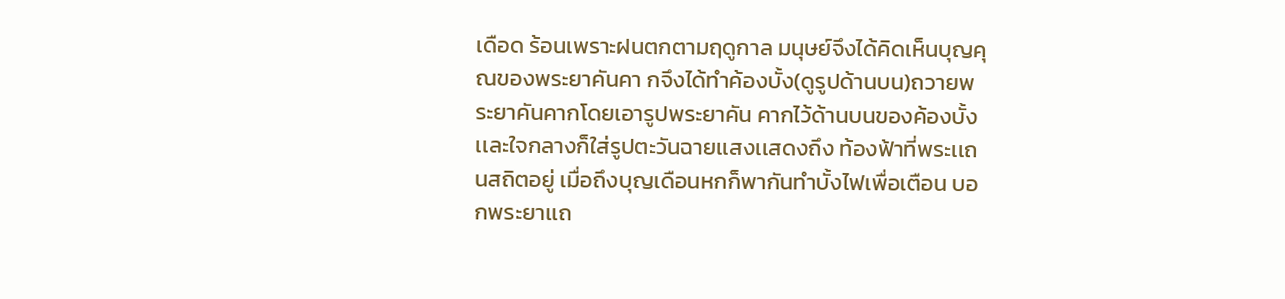เดือด ร้อนเพราะฝนตกตามฤดูกาล มนุษย์จึงได้คิดเห็นบุญคุณของพระยาคันคา กจึงได้ทำค้องบั้ง(ดูรูปด้านบน)ถวายพระยาคันคากโดยเอารูปพระยาคัน คากไว้ด้านบนของค้องบั้งเเละใจกลางก็ใส่รูปตะวันฉายเเสงเเสดงถึง ท้องฟ้าที่พระเเถนสถิตอยู่ เมื่อถึงบุญเดือนหกก็พากันทำบั้งไฟเพื่อเตือน บอกพระยาเเถ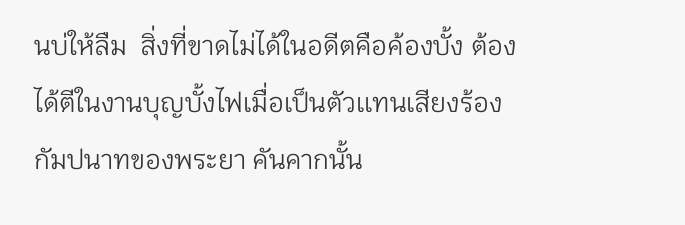นบ่ให้ลืม  สิ่งที่ขาดไม่ได้ในอดีตคือค้องบั้ง ต้องได้ตีในงานบุญบั้งไฟเมื่อเป็นตัวเเทนเสียงร้องกัมปนาทของพระยา คันคากนั้น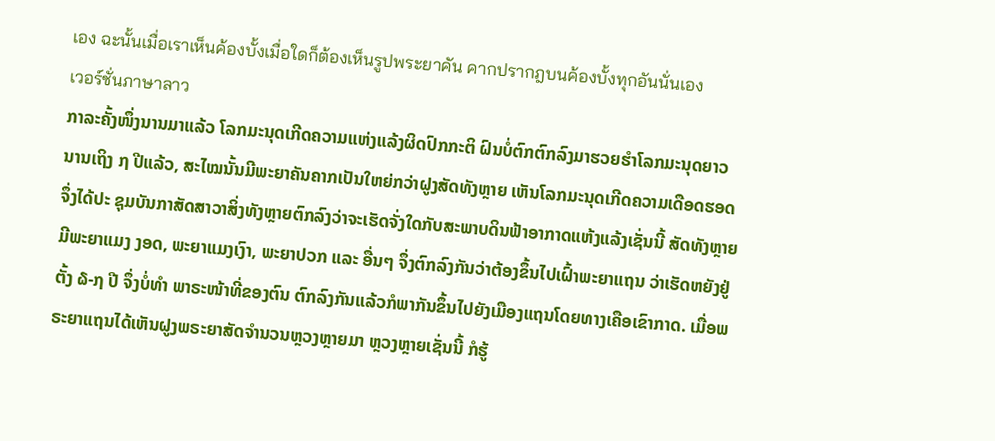เอง ฉะนั้นเมื่อเราเห็นค้องบั้งเมื่อใดก็ต้องเห็นรูปพระยาคัน คากปรากฎบนค้องบั้งทุกอันนั่นเอง
เวอร์ชั่นภาษาลาว
ກາລະຄັ້ງໜຶ່ງນານມາແລ້ວ ໂລກມະນຸດເກີດຄວາມແຫ່ງແລ້ງຜິດປົກກະຕິ ຝົນບໍ່ຕົກຕົກລົງມາຮວຍຮຳໂລກມະນຸດຍາວ ນານເຖິງ ໗ ປີແລ້ວ, ສະໄໝນັ້ນມີພະຍາຄັນຄາກເປັນໃຫຍ່ກວ່າຝູງສັດທັງຫຼາຍ ເຫັນໂລກມະນຸດເກີດຄວາມເດືອດຮອດ ຈຶ່ງໄດ້ປະ ຊຸມບັນກາສັດສາວາສິ່ງທັງຫຼາຍຕົກລົງວ່າຈະເຮັດຈັ່ງໃດກັບສະພາບດິນຟ້າອາກາດແຫ້ງແລ້ງເຊັ່ນນີ້ ສັດທັງຫຼາຍມີພະຍາແມງ ງອດ, ພະຍາແມງເງົາ, ພະຍາປວກ ແລະ ອື່ນໆ ຈຶ່ງຕົກລົງກັນວ່າຕ້ອງຂຶ້ນໄປເຝົ້າພະຍາແຖນ ວ່າເຮັດຫຍັງຢູ່ຕັ້ງ ໖-໗ ປີ ຈຶ່ງບໍ່ທຳ ພາຣະໜ້າທີ່ຂອງຕົນ ຕົກລົງກັນແລ້ວກໍພາກັນຂຶ້ນໄປຍັງເມືອງແຖນໂດຍທາງເຄືອເຂົາກາດ. ເມື່ອພຣະຍາແຖນໄດ້ເຫັນຝູງພຣະຍາສັດຈຳນວນຫຼວງຫຼາຍມາ ຫຼວງຫຼາຍເຊັ່ນນີ້ ກໍຮູ້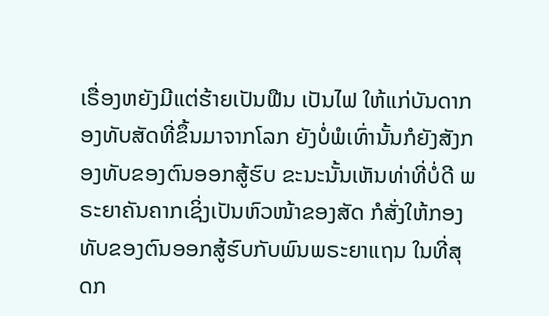ເຣື່ອງຫຍັງມີແຕ່ຮ້າຍເປັນຟືນ ເປັນໄຟ ໃຫ້ແກ່ບັນດາກອງທັບສັດທີ່ຂຶ້ນມາຈາກໂລກ ຍັງບໍ່ພໍເທົ່ານັ້ນກໍຍັງສັງກອງທັບຂອງຕົນອອກສູ້ຮົບ ຂະນະນັ້ນເຫັນທ່າທີ່ບໍ່ດີ ພຣະຍາຄັນຄາກເຊິ່ງເປັນຫົວໜ້າຂອງສັດ ກໍສັ່ງໃຫ້ກອງທັບຂອງຕົນອອກສູ້ຮົບກັບພົນພຣະຍາແຖນ ໃນທີ່ສຸດກ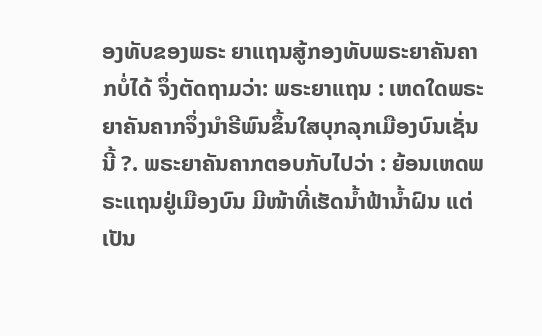ອງທັບຂອງພຣະ ຍາແຖນສູ້ກອງທັບພຣະຍາຄັນຄາກບໍ່ໄດ້ ຈຶ່ງຕັດຖາມວ່າ: ພຣະຍາແຖນ : ເຫດໃດພຣະຍາຄັນຄາກຈຶ່ງນຳຣີພົນຂຶ້ນໃສບຸກລຸກເມືອງບົນເຊັ່ນນີ້ ?. ພຣະຍາຄັນຄາກຕອບກັບໄປວ່າ : ຍ້ອນເຫດພຣະແຖນຢູ່ເມືອງບົນ ມີໜ້າທີ່ເຮັດນໍ້າຟ້ານ້ຳຝົນ ແຕ່ເປັນ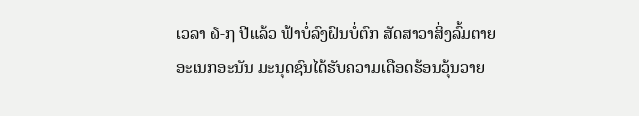ເວລາ ໖-໗ ປີແລ້ວ ຟ້າບໍ່ລົງຝົນບໍ່ຕົກ ສັດສາວາສິ່ງລົ້ມຕາຍອະເນກອະນັນ ມະນຸດຊົນໄດ້ຮັບຄວາມເດືອດຮ້ອນວຸ້ນວາຍ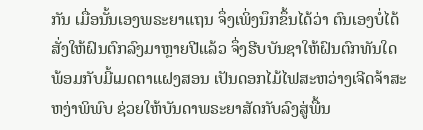ກັນ ເມື່ອນັ້ນເອງພຣະຍາແຖນ ຈຶ່ງເພິ່ງນຶກຂຶ້ນໄດ້ວ່າ ຕົນເອງບໍ່ໄດ້ສັ່ງໃຫ້ຝົນຕົກລົງມາຫຼາຍປີແລ້ວ ຈຶ່ງຮີບບັນຊາໃຫ້ຝົນຕົກທັນໃດ ພ້ອມກັບມີ້ເມດຕາແຝງສອນ ເປັນດອກໄມ້ໄຟສະຫວ່າງເຈີດຈ້າສະຫງ່າພິພົບ ຊ່ວຍໃຫ້ບັນດາພຣະຍາສັດກັບລົງສູ່ພື້ນ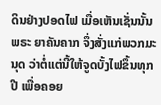ດິນຢ່າງປອດໄຟ ເມື່ອເຫັນເຊັ່ນນັ້ນ ພຣະ ຍາຄັນຄາກ ຈຶ່ງສັ່ງແກ່ພວກມະນຸດ ວ່າຕໍ່ແຕ່ນີ້ໃຫ້ຈູດບັ້ງໄຟຂຶ້ນທຸກປີ ເພື່ອຄອຍ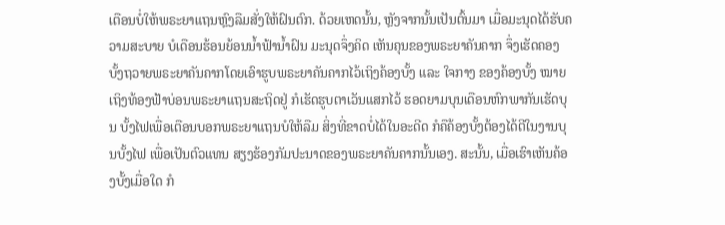ເຕືອນບໍ່ໃຫ້ພຣະຍາແຖນຫຼົງລືມສັ່ງໃຫ້ຝົນຕົກ. ດ້ວຍເຫດນັ້ນ, ຫຼັງຈາກນັ້ນເປັນຕົ້ນມາ ເມື່ອມະນຸດໄດ້ຮັບຄວາມສະບາຍ ບໍເດືອນຮ້ອນຍ້ອນນ້ຳຟ້ານ້ຳຝົນ ມະນຸດຈຶ່ງຄິດ ເຫັນຄຸນຂອງພຣະຍາຄັນຄາກ ຈຶ່ງເຮັດຄອງບັ້ງຖວາຍພຣະຍາຄັນຄາກໂດຍເອົາຮູບພຣະຍາຄັນຄາກໄວ້ເຖິງຄ້ອງບັ້ງ ແລະ ໃຈກາງ ຂອງຄ້ອງບັ້ງ ໝາຍເຖິງທ້ອງຟ້າບ່ອນພຣະຍາແຖນສະຖິດຢູ່ ກໍເຮັດຮູບຕາເວັນແສກໄວ້ ຮອດຍາມບຸນເດືອນຫົກພາກັນເຮັດບຸນ ບັ້ງໄຟເພື່ອເຕືອນບອກພຣະຍາແຖນບໍໃຫ້ລືມ ສິ່ງທີ່ຂາດບໍ່ໄດ້ໃນອະດີດ ກໍຄືຄ້ອງບັ້ງຕ້ອງໄດ້ຕີໃນງານບຸນບັ້ງໄຟ ເພື່ອເປັນຕົວແທນ ສຽງຮ້ອງກັມປະນາດຂອງພຣະຍາຄັນຄາກນັ້ນເອງ. ສະນັ້ນ, ເມື່ອເຮົາເຫັນຄ້ອງບັ້ງເມື່ອໃດ ກໍ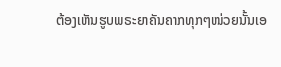ຕ້ອງເຫັນຮູບພຣະຍາຄັນຄາກທຸກໆໜ່ວຍນັ້ນເອ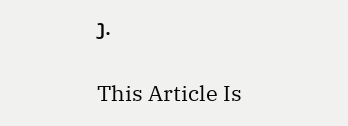ງ.

This Article Is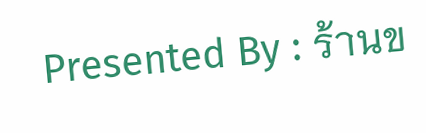Presented By : ร้านข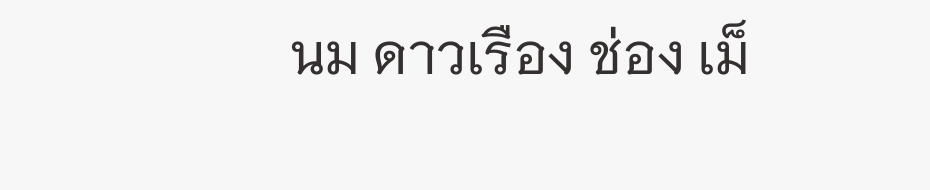นม ดาวเรือง ช่อง เม็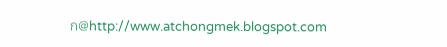ก@http://www.atchongmek.blogspot.com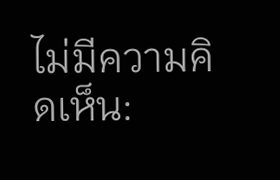ไม่มีความคิดเห็น: